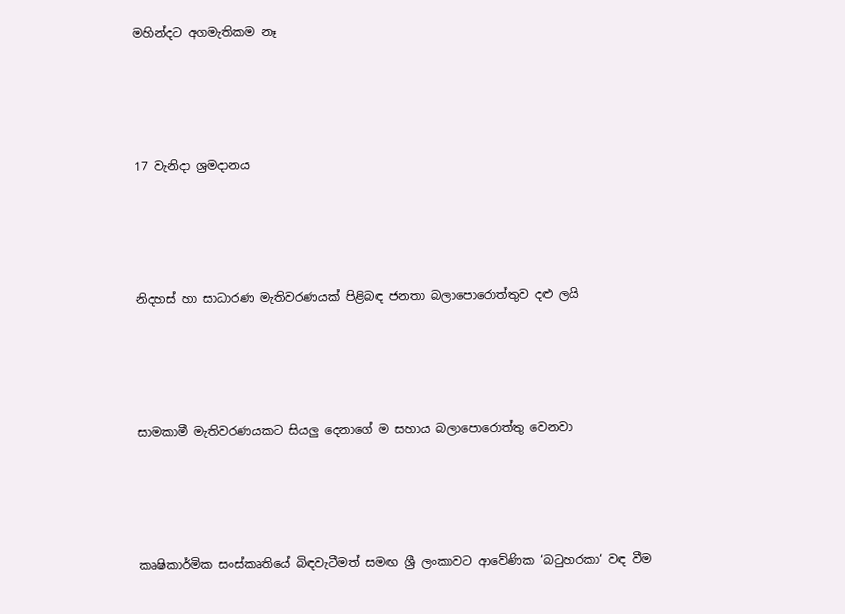මහින්දට අගමැතිකම නෑ




17 වැනිදා ශ්‍රමදානය




නිදහස් හා සාධාරණ මැතිවරණයක් පිළිබඳ ජනතා බලාපොරොත්තුව දළු ලයි




සාමකාමී මැතිවරණයකට සියලු දෙනාගේ ම සහාය බලාපොරොත්තු වෙනවා




කෘෂිකාර්මික සංස්කෘතියේ බිඳවැටීමත් සමඟ ශ්‍රී ලංකාවට ආවේණික ‘බටුහරකා‘ වඳ වීම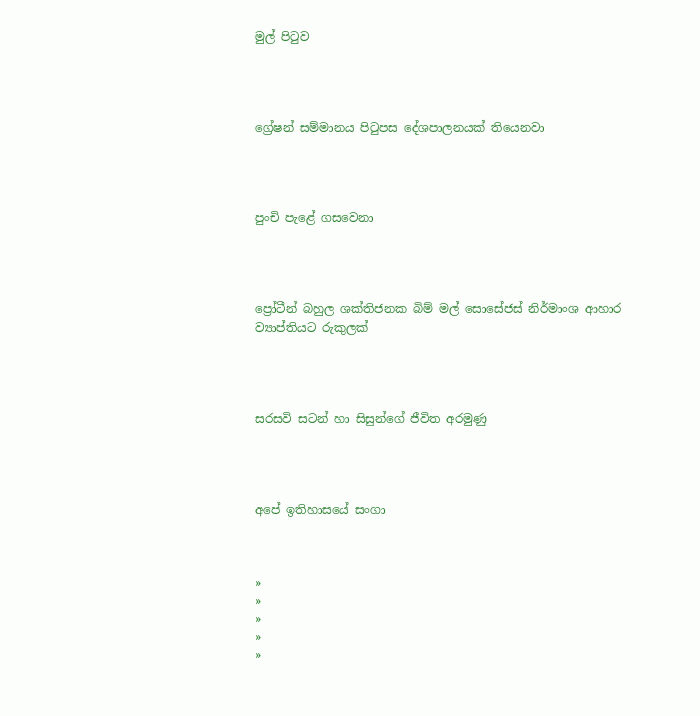මුල් පිටුව




ග්‍රේෂන් සම්මානය පිටුපස දේශපාලනයක් තියෙනවා




පුංචි පැළේ ගසවෙනා




ප්‍රෝටීන් බහුල ශක්තිජනක බිම් මල් සොසේජස් නිර්මාංශ ආහාර ව්‍යාප්තියට රුකුලක්




සරසවි සටන් හා සිසුන්ගේ ජීවිත අරමුණු




අපේ ඉතිහාසයේ සංගා



»
»
»
»
»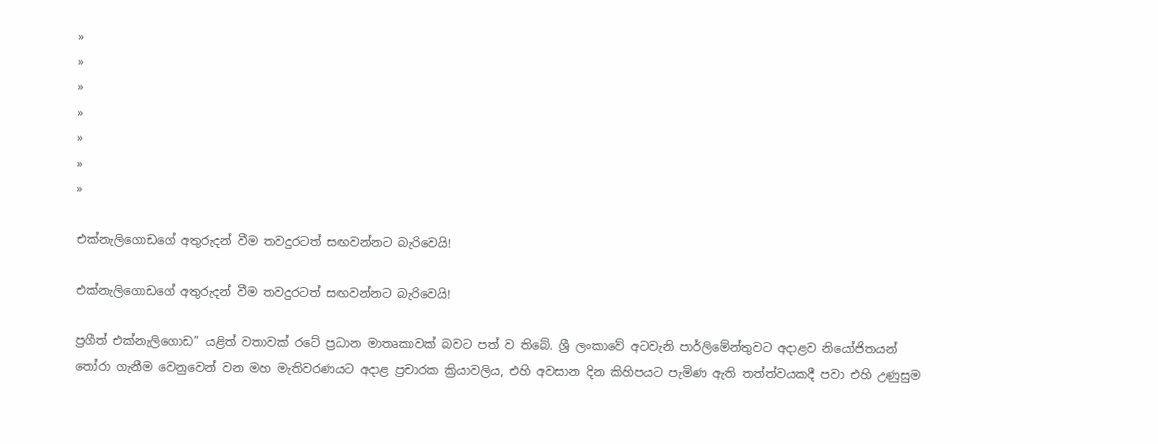»
»
»
»
»
»
»

එක්නැලිගොඩගේ අතුරුදන් වීම තවදුරටත් සඟවන්නට බැරිවෙයි!

එක්නැලිගොඩගේ අතුරුදන් වීම තවදුරටත් සඟවන්නට බැරිවෙයි!

ප්‍රගීත් එක්නැලිගොඩ” යළිත් වතාවක් රටේ ප්‍රධාන මාතෘකාවක් බවට පත් ව තිබේ. ශ්‍රී ලංකාවේ අටවැනි පාර්ලිමේන්තුවට අදාළව නියෝජිතයන් තෝරා ගැනීම වෙනුවෙන් වන මහ මැතිවරණයට අදාළ ප්‍රචාරක ක්‍රියාවලිය, එහි අවසාන දින කිහිපයට පැමිණ ඇති තත්ත්වයකදී පවා එහි උණුසුම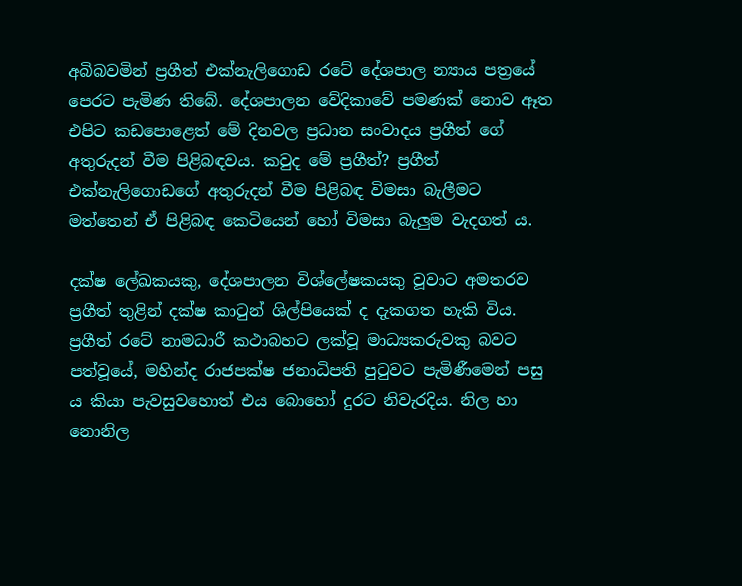අබිබවමින් ප්‍රගීත් එක්නැලිගොඩ රටේ දේශපාල න්‍යාය පත්‍රයේ පෙරට පැමිණ තිබේ. දේශපාලන වේදිකාවේ පමණක් නොව ඈත එපිට කඩපොළෙත් මේ දිනවල ප්‍රධාන සංවාදය ප්‍රගීත් ගේ අතුරුදන් වීම පිළිබඳවය. කවුද මේ ප්‍රගීත්? ප්‍රගීත් එක්නැලිගොඩගේ අතුරුදන් වීම පිළිබඳ විමසා බැලීමට මත්තෙන් ඒ පිළිබඳ කෙටියෙන් හෝ විමසා බැලුම වැදගත් ය.

දක්ෂ ලේඛකයකු, දේශපාලන විශ්ලේෂකයකු වූවාට අමතරව ප්‍රගීත් තුළින් දක්ෂ කාටුන් ශිල්පියෙක් ද දැකගත හැකි විය. ප්‍රගීත් රටේ නාමධාරී කථාබහට ලක්වූ මාධ්‍යකරුවකු බවට පත්වූයේ, මහින්ද රාජපක්ෂ ජනාධිපති පුටුවට පැමිණීමෙන් පසු ය කියා පැවසුවහොත් එය බොහෝ දුරට නිවැරදිය. නිල හා නොනිල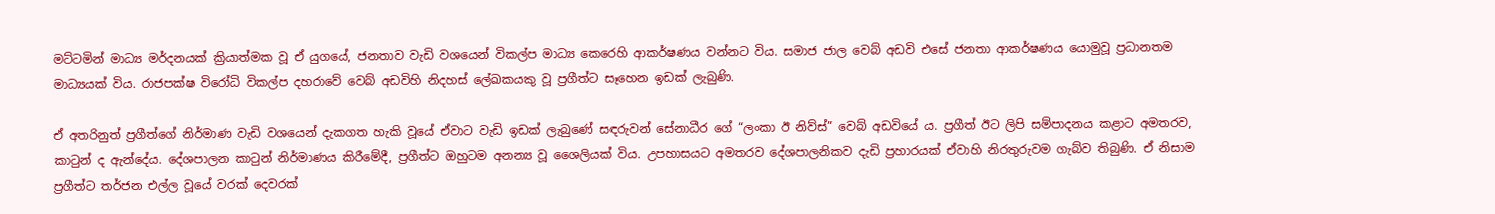මට්ටමින් මාධ්‍ය මර්දනයක් ක්‍රියාත්මක වූ ඒ යුගයේ, ජනතාව වැඩි වශයෙන් විකල්ප මාධ්‍ය කෙරෙහි ආකර්ෂණය වන්නට විය. සමාජ ජාල වෙබ් අඩවි එසේ ජනතා ආකර්ෂණය යොමුවූ ප්‍රධානතම මාධ්‍යයක් විය. රාජපක්ෂ විරෝධි විකල්ප දහරාවේ වෙබ් අඩවිහි නිදහස් ලේඛකයකු වූ ප්‍රගීත්ට සෑහෙන ඉඩක් ලැබුණි.

ඒ අතරිනුත් ප්‍රගීත්ගේ නිර්මාණ වැඩි වශයෙන් දැකගත හැකි වූයේ ඒවාට වැඩි ඉඩක් ලැබුණේ සඳරුවන් සේනාධීර ගේ “ලංකා ඊ නිව්ස්” වෙබ් අඩවියේ ය. ප්‍රගීත් ඊට ලිපි සම්පාදනය කළාට අමතරව, කාටුන් ද ඇන්දේය. දේශපාලන කාටුන් නිර්මාණය කිරීමේදී, ප්‍රගීත්ට ඔහුටම අනන්‍ය වූ ශෛලියක් විය. උපහාසයට අමතරව දේශපාලනිකව දැඩි ප්‍රහාරයක් ඒවාහි නිරතුරුවම ගැබ්ව තිබුණි. ඒ නිසාම ප්‍රගීත්ට තර්ජන එල්ල වූයේ වරක් දෙවරක්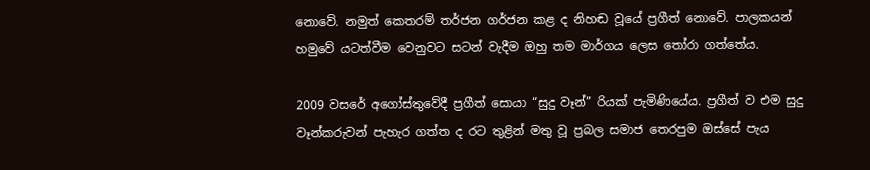නොවේ. නමුත් කෙතරම් තර්ජන ගර්ජන කළ ද නිහඬ වූයේ ප්‍රගීත් නොවේ. පාලකයන් හමුවේ යටත්වීම වෙනුවට සටන් වැදීම ඔහු තම මාර්ගය ලෙස තෝරා ගත්තේය.

2009 වසරේ අගෝස්තුවේදී ප්‍රගීත් සොයා “සුදු වෑන්” රියක් පැමිණියේය. ප්‍රගීත් ව එම සුදු වෑන්කරුවන් පැහැර ගත්ත ද රට තුළින් මතු වූ ප්‍රබල සමාජ තෙරපුම ඔස්සේ පැය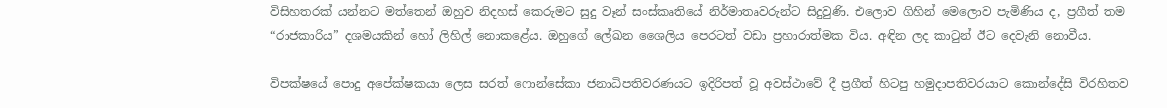විසිහතරක් යන්නට මත්තෙන් ඔහුව නිදහස් කෙරුමට සුදු වෑන් සංස්කෘතියේ නිර්මාතෘවරුන්ට සිදුවුණි. එලොව ගිහින් මෙලොව පැමිණිය ද, ප්‍රගීත් තම “රාජකාරිය” දශමයකින් හෝ ලිහිල් නොකළේය. ඔහුගේ ලේඛන ශෛලිය පෙරටත් වඩා ප්‍රහාරාත්මක විය. අඳින ලද කාටුන් ඊට දෙවැනි නොවීය.

විපක්ෂයේ පොදු අපේක්ෂකයා ලෙස සරත් ෆොන්සේකා ජනාධිපතිවරණයට ඉදිරිපත් වූ අවස්ථාවේ දී ප්‍රගීත් හිටපු හමුදාපතිවරයාට කොන්දේසි විරහිතව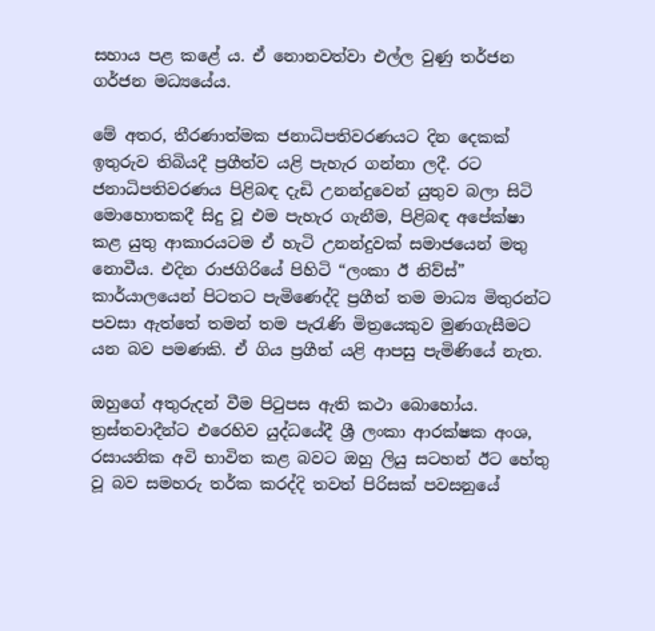සහාය පළ කළේ ය. ඒ නොනවත්වා එල්ල වුණු තර්ජන ගර්ජන මධ්‍යයේය.

මේ අතර, තීරණාත්මක ජනාධිපතිවරණයට දින දෙකක් ඉතුරුව තිබියදී ප්‍රගීත්ව යළි පැහැර ගන්නා ලදී. රට ජනාධිපතිවරණය පිළිබඳ දැඩි උනන්දුවෙන් යුතුව බලා සිටි මොහොතකදී සිදු වූ එම පැහැර ගැනීම, පිළිබඳ අපේක්ෂා කළ යුතු ආකාරයටම ඒ හැටි උනන්දුවක් සමාජයෙන් මතු නොවීය. එදින රාජගිරියේ පිහිටි “ලංකා ඊ නිව්ස්” කාර්යාලයෙන් පිටතට පැමිණෙද්දි ප්‍රගීත් තම මාධ්‍ය මිතුරන්ට පවසා ඇත්තේ තමන් තම පැරැණි මිත්‍රයෙකුව මුණගැසීමට යන බව පමණකි. ඒ ගිය ප්‍රගීත් යළි ආපසු පැමිණියේ නැත.

ඔහුගේ අතුරුදන් වීම පිටුපස ඇති කථා බොහෝය. ත්‍රස්තවාදීන්ට එරෙහිව යුද්ධයේදී ශ්‍රී ලංකා ආරක්ෂක අංශ, රසායනික අවි භාවිත කළ බවට ඔහු ලියු සටහන් ඊට හේතු වූ බව සමහරු තර්ක කරද්දි තවත් පිරිසක් පවසනුයේ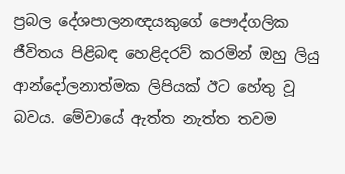ප්‍රබල දේශපාලනඥයකුගේ පෞද්ගලික ජීවිතය පිළිබඳ හෙළිදරව් කරමින් ඔහු ලියු ආන්දෝලනාත්මක ලිපියක් ඊට හේතු වූ බවය. මේවායේ ඇත්ත නැත්ත තවම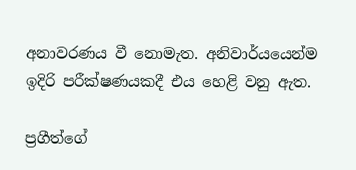අනාවරණය වී නොමැත. අනිවාර්යයෙන්ම ඉදිරි පරීක්ෂණයකදී එය හෙළි වනු ඇත.

ප්‍රගීත්ගේ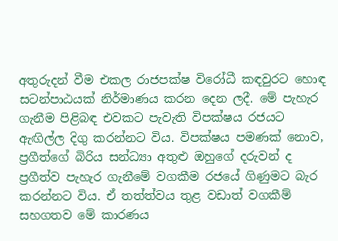අතුරුදන් වීම එකල රාජපක්ෂ විරෝධී කඳවුරට ‍හොඳ සටන්පාඨයක් නිර්මාණය කරන දෙන ලදී. මේ පැහැර ගැනීම පිළිබඳ එවකට පැවැති විපක්ෂය රජයට ඇඟිල්ල දිගු කරන්නට විය. විපක්ෂය පමණක් නොව, ප්‍රගීත්ගේ බිරිය සන්ධ්‍යා අතුළු ඔහුගේ දරුවන් ද ප්‍රගීත්ව පැහැර ගැනීමේ වගකීම රජයේ ගිණුමට බැර කරන්නට විය. ඒ තත්ත්වය තුළ වඩාත් වගකීම් සහගතව මේ කාරණය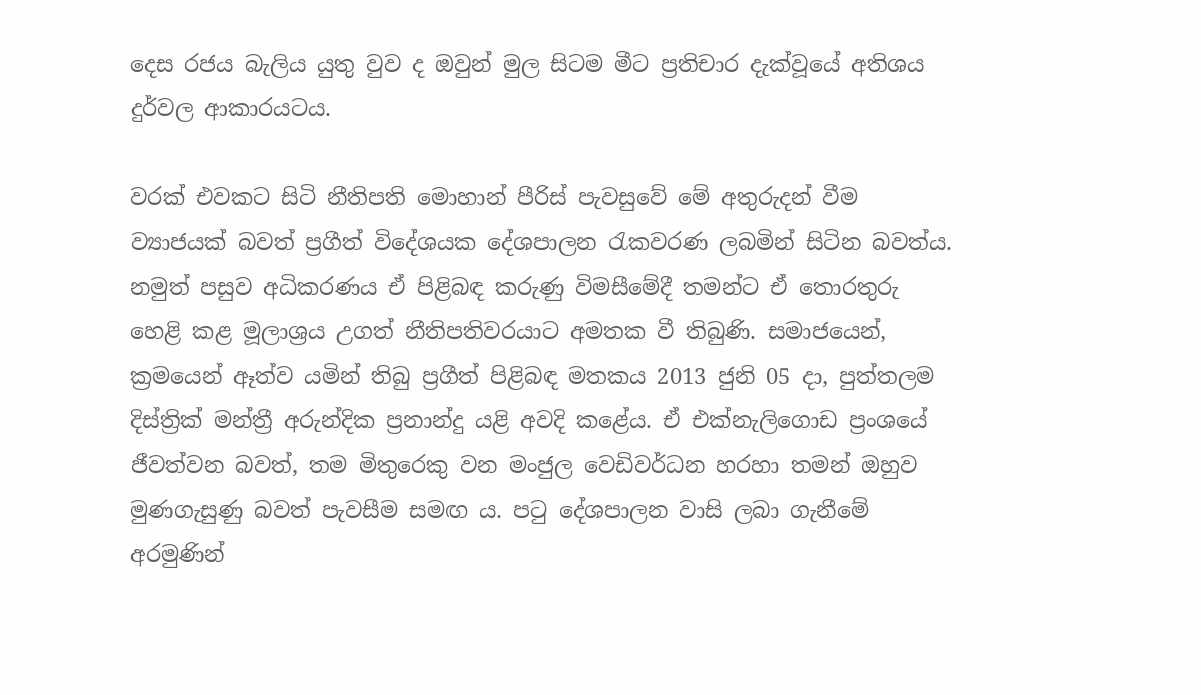දෙස රජය බැලිය යුතු වුව ද ඔවුන් මුල සිටම මීට ප්‍රතිචාර දැක්වූයේ අතිශය දුර්වල ආකාරයටය.

වරක් එවකට සිටි නීතිපති මොහාන් පීරිස් පැවසුවේ මේ අතුරුදන් වීම ව්‍යාජයක් බවත් ප්‍රගීත් විදේශයක දේශපාලන රැකවරණ ලබමින් සිටින බවත්ය. නමුත් පසුව අධිකරණය ඒ පිළිබඳ කරුණු විමසීමේදී තමන්ට ඒ තොරතුරු හෙළි කළ මූලාශ්‍රය උගත් නීතිපතිවරයාට අමතක වී තිබුණි. සමාජයෙන්, ක්‍රමයෙන් ඈත්ව යමින් තිබු ප්‍රගීත් පිළිබඳ මතකය 2013 ජුනි 05 දා, පුත්තලම දිස්ත්‍රික් මන්ත්‍රී අරුන්දික ප්‍රනාන්දු යළි අවදි කළේය. ඒ එක්නැලිගොඩ ප්‍රංශයේ ජීවත්වන බවත්, තම මිතුරෙකු වන මංජුල වෙඩිවර්ධන හරහා තමන් ඔහුව මුණගැසුණු බවත් පැවසීම සමඟ ය. පටු දේශපාලන වාසි ලබා ගැනීමේ අරමුණින්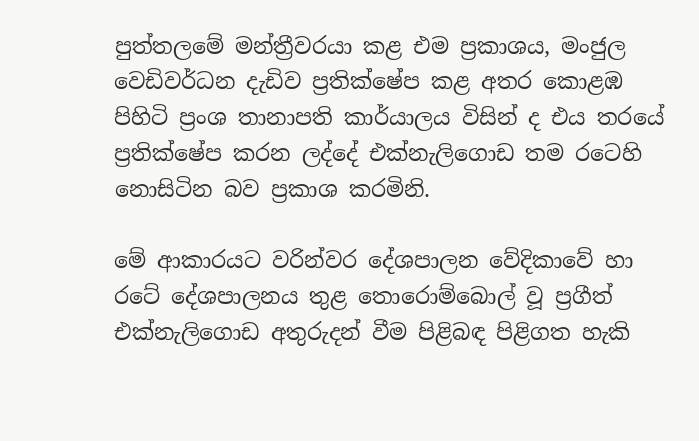පුත්තලමේ මන්ත්‍රීවරයා කළ එම ප්‍රකාශය, මංජුල වෙඩිවර්ධන දැඩිව ප්‍රතික්ෂේප කළ අතර කොළඹ පිහිටි ප්‍රංශ තානාපති කාර්යාලය විසින් ද එය තරයේ ප්‍රතික්ෂේප කරන ලද්දේ එක්නැලිගොඩ තම රටෙහි නොසිටින බව ප්‍රකාශ කරමිනි.

මේ ආකාරයට වරින්වර දේශපාලන වේදිකාවේ හා රටේ දේශපාලනය තුළ තොරොම්බොල් වූ ප්‍රගීත් එක්නැලිගොඩ අතුරුදන් වීම පිළිබඳ පිළිගත හැකි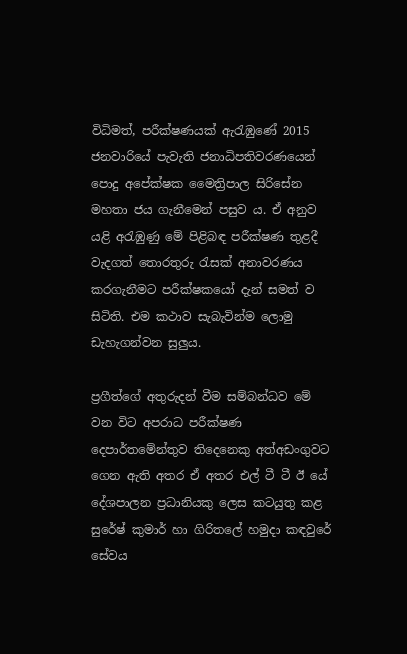විධිමත්, පරීක්ෂණයක් ඇරැඹුණේ 2015 ජනවාරියේ පැවැති ජනාධිපතිවරණයෙන් පොදු අපේක්ෂක මෛත්‍රිපාල සිරිසේන මහතා ජය ගැනීමෙන් පසුව ය. ඒ අනුව යළි අරැඹුණු මේ පිළිබඳ පරීක්ෂණ තුළදී වැදගත් තොරතුරු රැසක් අනාවරණය කරගැනීමට පරීක්ෂකයෝ දැන් සමත් ව සිටිති. එම කථාව සැබැවින්ම ලොමු ඩැහැගන්වන සුලුය.

ප්‍රගීත්ගේ අතුරුදන් වීම සම්බන්ධව මේ වන විට අපරාධ පරීක්ෂණ දෙපාර්තමේන්තුව තිදෙනෙකු අත්අඩංගුවට ගෙන ඇති අතර ඒ අතර එල් ටී ටී ඊ යේ දේශපාලන ප්‍රධානියකු ලෙස කටයුතු කළ සුරේෂ් කුමාර් හා ගිරිතලේ හමුදා කඳවුරේ සේවය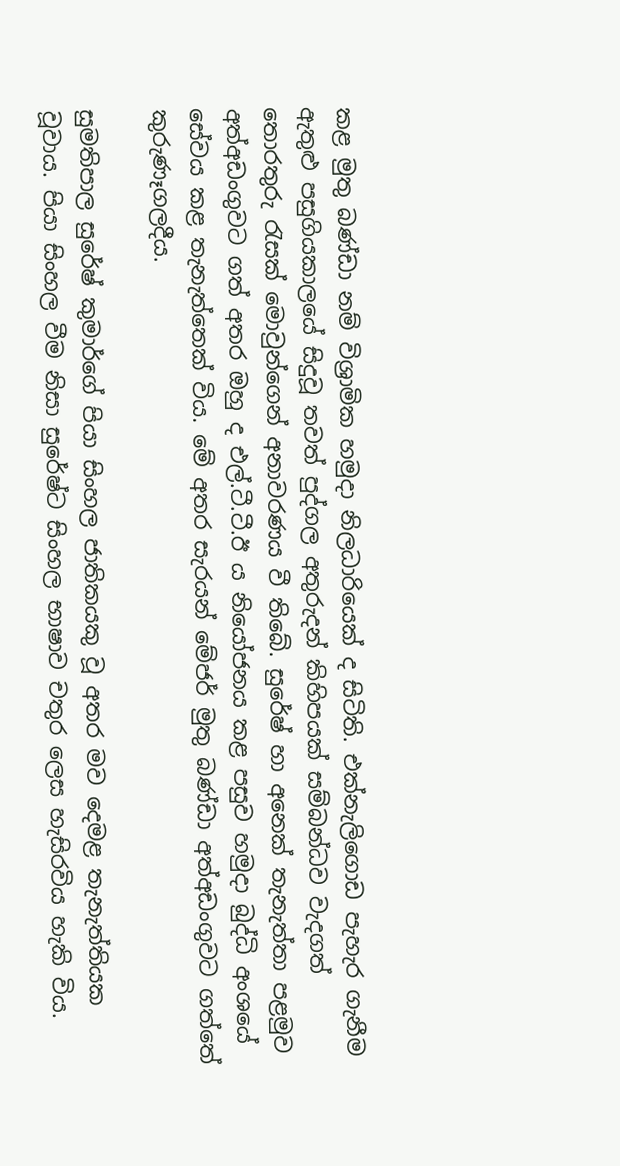කළ මුතු බණ්ඩා නම් විශ්‍රාමික හමුදා නිලධාරියෙක් ද සිටිති. එක්නැලිගොඩ පැහැර ගැනීම ඇතුළු පසුගියකාලයේ සිදුවූ තවත් පුද්ගල අතුරුදන් කිහිපයක් සම්බන්ධව වැදගත් තොරතුරු රැසක් මොවුන්ගෙන් අනාවරණය වී තිබේ. සුරේෂ් හා අනෙක් තැනැත්තා පළමුව අත්අඩංගුවට ගත් අතර ඔහු ද එල්.ටී.ටී.ඊ ය නියෝජනය කළ පසුව හමුදා බුද්ධි අංශයේ සේවය කළ තැනැත්තෙක් විය. මේ අතර සැරයන් මේජර් මුතු බණ්ඩා අත්අඩංගුවට ගත්තේ කුරුණෑගලදීය.

සුමතිපාල සුරේෂ් කුමාර්ගේ පියා සිංහල ජාතිකයකු වූ අතර මව දෙමළ තැනැත්තියක වූවාය. පියා සිංහල වීම නිසා සුරේෂ්ට සිංහල භාෂාව චතුර ලෙස හැසිරවිය හැකි විය.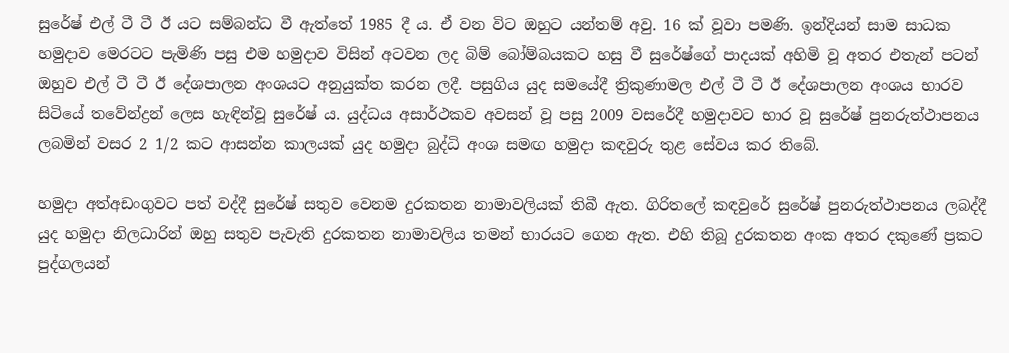සුරේෂ් එල් ටී ටී ඊ යට සම්බන්ධ වී ඇත්තේ 1985 දී ය. ඒ වන විට ඔහුට යන්තම් අවු. 16 ක් වූවා පමණි. ඉන්දියන් සාම සාධක හමුදාව මෙරටට පැමිණි පසු එම හමුදාව විසින් අටවන ලද බිම් බෝම්බයකට හසු වී සුරේෂ්ගේ පාදයක් අහිමි වූ අතර එතැන් පටන් ඔහුව එල් ටී ටී ඊ දේශපාලන අංශයට අනුයුක්ත කරන ලදී. පසුගිය යුද සමයේදී ත්‍රිකුණාමල එල් ටී ටී ඊ දේශපාලන අංශය භාරව සිටියේ තවේන්ද්‍රන් ලෙස හැඳින්වූ සුරේෂ් ය. යුද්ධය අසාර්ථකව අවසන් වූ පසු 2009 වසරේදී හමුදාවට භාර වූ සුරේෂ් පුනරුත්ථාපනය ලබමින් වසර 2 1/2 කට ආසන්න කාලයක් යුද හමුදා බුද්ධි අංශ සමඟ හමුදා කඳවුරු තුළ සේවය කර තිබේ.

හමුදා අත්අඩංගුවට පත් වද්දී සුරේෂ් සතුව වෙනම දුරකතන නාමාවලියක් තිබී ඇත. ගිරිතලේ කඳවුරේ සුරේෂ් පුනරුත්ථාපනය ලබද්දී යුද හමුදා නිලධාරින් ඔහු සතුව පැවැති දුරකතන නාමාවලිය තමන් භාරයට ගෙන ඇත. එහි තිබූ දුරකතන අංක අතර දකුණේ ප්‍රකට පුද්ගලයන්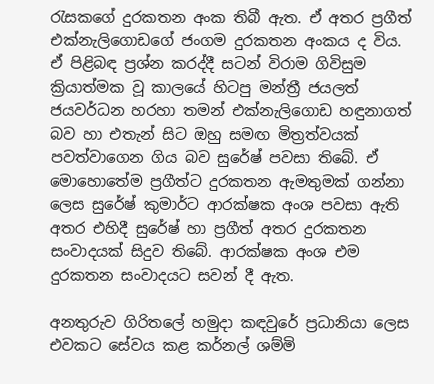රැසකගේ දුරකතන අංක තිබී ඇත. ඒ අතර ප්‍රගීත් එක්නැලිගොඩගේ ජංගම දුරකතන අංකය ද විය. ඒ පිළිබඳ ප්‍රශ්න කරද්දී සටන් විරාම ගිවිසුම ක්‍රියාත්මක වූ කාලයේ හිටපු මන්ත්‍රී ජයලත් ජයවර්ධන හරහා තමන් එක්නැලිගොඩ හඳුනාගත් බව හා එතැන් සිට ඔහු සමඟ මිත්‍රත්වයක් පවත්වාගෙන ගිය බව සුරේෂ් පවසා තිබේ. ඒ මොහොතේම ප්‍රගීත්ට දුරකතන ඇමතුමක් ගන්නා ලෙස සුරේෂ් කුමාර්ට ආරක්ෂක අංශ පවසා ඇති අතර එහිදී සුරේෂ් හා ප්‍රගීත් අතර දුරකතන සංවාදයක් සිදුව තිබේ. ආරක්ෂක අංශ එම දුරකතන සංවාදයට සවන් දී ඇත.

අනතුරුව ගිරිතලේ හමුදා කඳවුරේ ප්‍රධානියා ලෙස එවකට සේවය කළ කර්නල් ශම්මි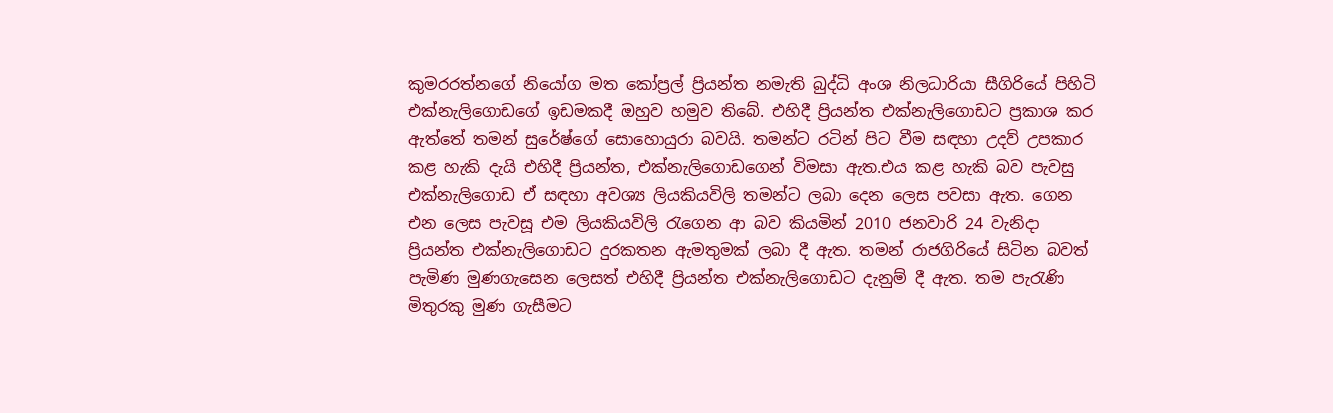කුමරරත්නගේ නියෝග මත කෝප්‍රල් ප්‍රියන්ත නමැති බුද්ධි අංශ නිලධාරියා සීගිරියේ පිහිටි එක්නැලිගොඩගේ ඉඩමකදී ඔහුව හමුව තිබේ. එහිදී ප්‍රියන්ත එක්නැලිගොඩට ප්‍රකාශ කර ඇත්තේ තමන් සුරේෂ්ගේ සොහොයුරා බවයි. තමන්ට රටින් පිට වීම සඳහා උදව් උපකාර කළ හැකි දැයි එහිදී ප්‍රියන්ත, එක්නැලිගොඩගෙන් විමසා ඇත.එය කළ හැකි බව පැවසු එක්නැලිගොඩ ඒ සඳහා අවශ්‍ය ලියකියවිලි තමන්ට ලබා දෙන ලෙස පවසා ඇත. ගෙන එන ලෙස පැවසූ එම ලියකියවිලි රැගෙන ආ බව කියමින් 2010 ජනවාරි 24 වැනිදා ප්‍රියන්ත එක්නැලිගොඩට දුරකතන ඇමතුමක් ලබා දී ඇත. තමන් රාජගිරියේ සිටින බවත් පැමිණ මුණගැසෙන ලෙසත් එහිදී ප්‍රියන්ත එක්නැලිගොඩට දැනුම් දී ඇත. තම පැරැණි මිතුරකු මුණ ගැසීමට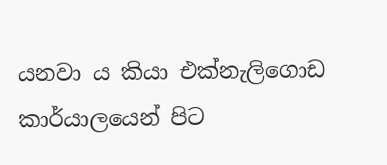යනවා ය කියා එක්නැලිගොඩ කාර්යාලයෙන් පිට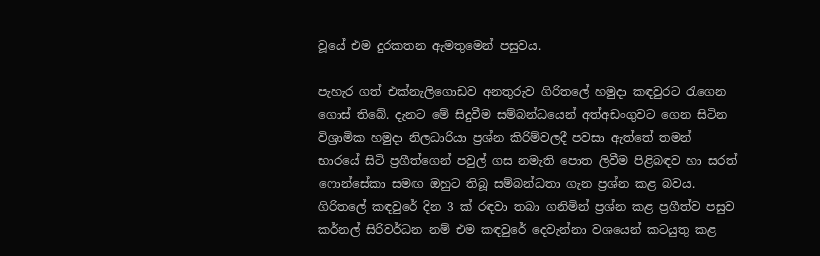වූයේ එම දුරකතන ඇමතුමෙන් පසුවය.

පැහැර ගත් එක්නැලිගොඩව අනතුරුව ගිරිතලේ හමුදා කඳවුරට ‍රැගෙන ගොස් තිබේ. දැනට මේ සිදුවීම සම්බන්ධයෙන් අත්අඩංගුවට ගෙන සිටින විශ්‍රාමික හමුදා නිලධාරියා ප්‍රශ්න කිරිම්වලදී පවසා ඇත්තේ තමන් භාරයේ සිටි ප්‍රගීත්ගෙන් පවුල් ගස නමැති පොත ලිවීම පිළිබඳව හා සරත් ෆොන්සේකා සමඟ ඔහුට තිබූ සම්බන්ධතා ගැන ප්‍රශ්න කළ බවය. ගිරිතලේ කඳවුරේ දින 3 ක් රඳවා තබා ගනිමින් ප්‍රශ්න කළ ප්‍රගීත්ව පසුව කර්නල් සිරිවර්ධන නම් එම කඳවුරේ දෙවැන්නා වශයෙන් කටයුතු කළ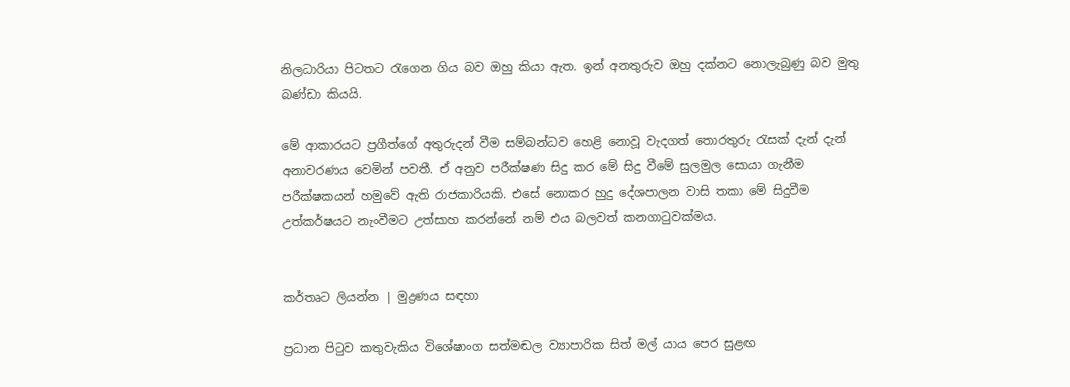නිලධාරියා පිටතට රැගෙන ගිය බව ඔහු කියා ඇත. ඉන් අනතුරුව ඔහු දක්නට නොලැබුණු බව මුතු බණ්ඩා කියයි.

මේ ආකාරයට ප්‍රගීත්ගේ අතුරුදන් වීම සම්බන්ධව හෙළි නොවූ වැදගත් තොරතුරු රැසක් දැන් දැන් අනාවරණය වෙමින් පවතී. ඒ අනුව පරීක්ෂණ සිදු කර මේ සිදු වීමේ සුලමුල සොයා ගැනීම පරීක්ෂකයන් හමුවේ ඇති රාජකාරියකි. එසේ නොකර හුදු දේශපාලන වාසි තකා මේ සිදුවීම උත්කර්ෂයට නැංවීමට උත්සාහ කරන්නේ නම් එය බලවත් කනගාටුවක්මය.


කර්තෘට ලියන්න | මුද්‍රණය සඳහා

ප්‍රධාන පිටුව කතුවැකිය විශේෂාංග සත්මඬල ව්‍යාපාරික සිත් මල් යාය පෙර සුළඟ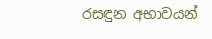රසඳුන අභාවයන්